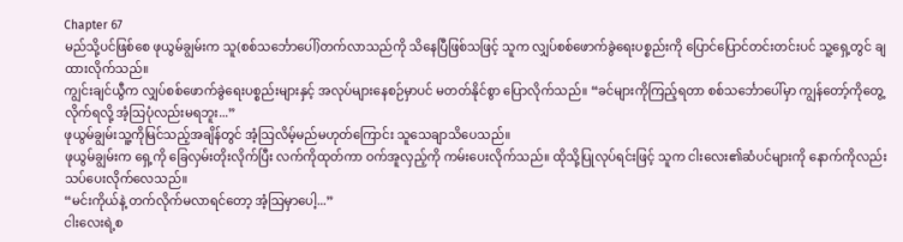Chapter 67
မည်သို့ပင်ဖြစ်စေ ဖုယွမ်ချွမ်းက သူ(စစ်သင်္ဘောပေါ်)တက်လာသည်ကို သိနေပြီဖြစ်သဖြင့် သူက လျှပ်စစ်ဖောက်ခွဲရေးပစ္စည်းကို ပြောင်ပြောင်တင်းတင်းပင် သူ့ရှေ့တွင် ချထားလိုက်သည်။
ကျွင်းချင်ယွီက လျှပ်စစ်ဖောက်ခွဲရေးပစ္စည်းများနှင့် အလုပ်များနေစဉ်မှာပင် မတတ်နိုင်စွာ ပြောလိုက်သည်။ “ခင်များကိုကြည့်ရတာ စစ်သင်္ဘောပေါ်မှာ ကျွန်တော့်ကိုတွေ့လိုက်ရလို့ အံ့သြပုံလည်းမရဘူး...”
ဖုယွမ်ချွမ်းသူ့ကိုမြင်သည့်အချိန်တွင် အံ့သြလိမ့်မည်မဟုတ်ကြောင်း သူသေချာသိပေသည်။
ဖုယွမ်ချွမ်းက ရှေ့ကို ခြေလှမ်းတိုးလိုက်ပြီး လက်ကိုထုတ်ကာ ဝက်အူလှည့်ကို ကမ်းပေးလိုက်သည်။ ထိုသို့ပြုလုပ်ရင်းဖြင့် သူက ငါးလေး၏ဆံပင်များကို နောက်ကိုလည်း သပ်ပေးလိုက်လေသည်။
“မင်းကိုယ်နဲ့ တက်လိုက်မလာရင်တော့ အံ့သြမှာပေါ့...”
ငါးလေးရဲ့စ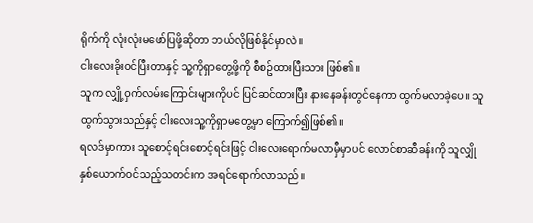ရိုက်ကို လုံးလုံးမဖော်ပြဖို့ဆိုတာ ဘယ်လိုဖြစ်နိုင်မှာလဲ။
ငါးလေးခိုးဝင်ပြီးတာနှင့် သူ့ကိုရှာတွေ့ဖို့ကို စီစဥ်ထားပြီးသား ဖြစ်၏။
သူက လျှို့ဝှက်လမ်းကြောင်းများကိုပင် ပြင်ဆင်ထားပြီး နားနေခန်းတွင်နေကာ ထွက်မလာခဲ့ပေ။ သူထွက်သွားသည်နှင့် ငါးလေးသူ့ကိုရှာမတွေ့မှာ ကြောက်၍ဖြစ်၏။
ရလဒ်မှာကား သူစောင့်ရင်းစောင့်ရင်းဖြင့် ငါးလေးရောက်မလာမှီမှာပင် လောင်စာဆီခန်းကို သူလျှိုနှစ်ယောက်ဝင်သည့်သတင်းက အရင်ရောက်လာသည်။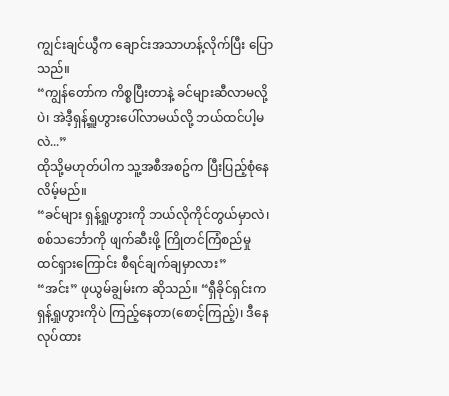ကျွင်းချင်ယွီက ချောင်းအသာဟန့်လိုက်ပြီး ပြောသည်။
“ကျွန်တော်က ကိစ္စပြီးတာနဲ့ ခင်များဆီလာမလို့ပဲ၊ အဲဒီ့ရှန့်ရှူဟွားပေါ်လာမယ်လို့ ဘယ်ထင်ပါ့မလဲ...”
ထိုသို့မဟုတ်ပါက သူ့အစီအစဥ်က ပြီးပြည့်စုံနေလိမ့်မည်။
“ခင်များ ရှန့်ရှုဟွားကို ဘယ်လိုကိုင်တွယ်မှာလဲ၊ စစ်သင်္ဘောကို ဖျက်ဆီးဖို့ ကြိုတင်ကြံစည်မှု ထင်ရှားကြောင်း စီရင်ချက်ချမှာလား”
“အင်း” ဖုယွမ်ချွမ်းက ဆိုသည်။ “ရှီခိုင်ရှင်းက ရှန့်ရှုဟွားကိုပဲ ကြည့်နေတာ(စောင့်ကြည့်)၊ ဒီနေလုပ်ထား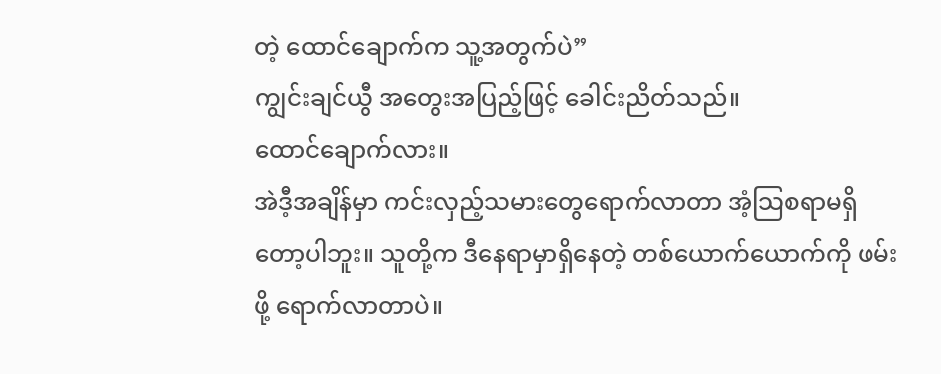တဲ့ ထောင်ချောက်က သူ့အတွက်ပဲ”
ကျွင်းချင်ယွီ အတွေးအပြည့်ဖြင့် ခေါင်းညိတ်သည်။
ထောင်ချောက်လား။
အဲဒီ့အချိန်မှာ ကင်းလှည့်သမားတွေရောက်လာတာ အံ့သြစရာမရှိတော့ပါဘူး။ သူတို့က ဒီနေရာမှာရှိနေတဲ့ တစ်ယောက်ယောက်ကို ဖမ်းဖို့ ရောက်လာတာပဲ။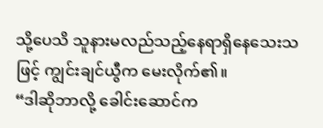သို့ပေသိ သူနားမလည်သည့်နေရာရှိနေသေးသဖြင့် ကျွင်းချင်ယွီက မေးလိုက်၏။
“ဒါဆိုဘာလို့ ခေါင်းဆောင်က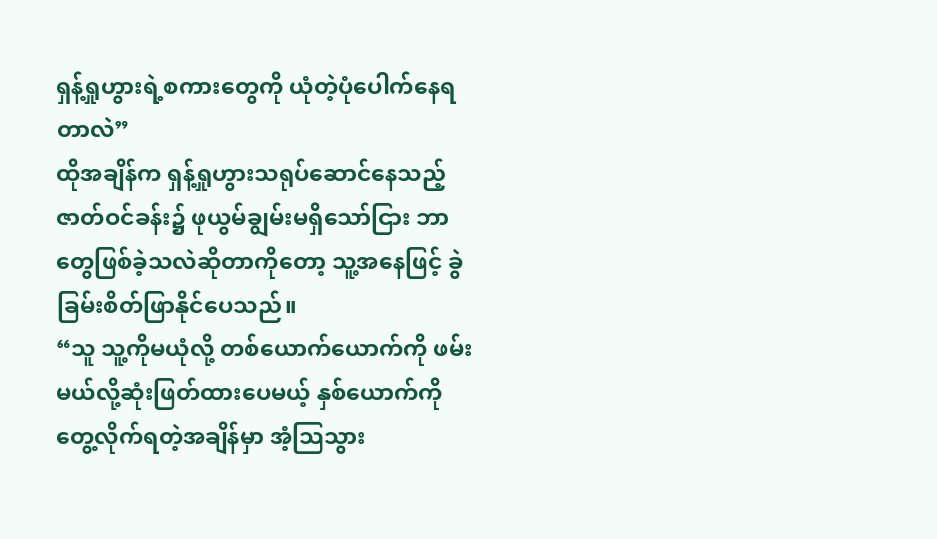ရှန့်ရှုဟွားရဲ့စကားတွေကို ယုံတဲ့ပုံပေါက်နေရတာလဲ”
ထိုအချိန်က ရှန့်ရှုဟွားသရုပ်ဆောင်နေသည့် ဇာတ်ဝင်ခန်း၌ ဖုယွမ်ချွမ်းမရှိသော်ငြား ဘာတွေဖြစ်ခဲ့သလဲဆိုတာကိုတော့ သူ့အနေဖြင့် ခွဲခြမ်းစိတ်ဖြာနိုင်ပေသည်။
“သူ သူ့ကိုမယုံလို့ တစ်ယောက်ယောက်ကို ဖမ်းမယ်လို့ဆုံးဖြတ်ထားပေမယ့် နှစ်ယောက်ကို တွေ့လိုက်ရတဲ့အချိန်မှာ အံ့သြသွား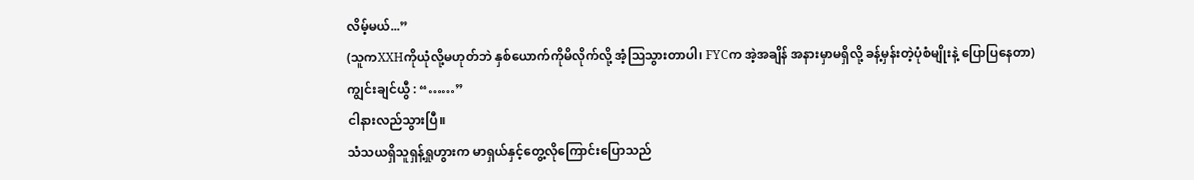လိမ့်မယ်...”
(သူကXXHကိုယုံလို့မဟုတ်ဘဲ နှစ်ယောက်ကိုမိလိုက်လို့ အံ့သြသွားတာပါ၊ FYCက အဲ့အချိန် အနားမှာမရှိလို့ ခန့်မှန်းတဲ့ပုံစံမျိုးနဲ့ ပြောပြနေတာ)
ကျွင်းချင်ယွီ : “……”
ငါနားလည်သွားပြီ။
သံသယရှိသူရှန့်ရှုဟွားက မာရှယ်နှင့်တွေ့လိုကြောင်းပြောသည်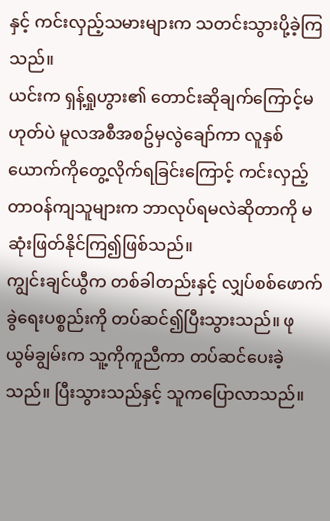နှင့် ကင်းလှည့်သမားများက သတင်းသွားပို့ခဲ့ကြသည်။
ယင်းက ရှန့်ရှုဟွား၏ တောင်းဆိုချက်ကြောင့်မဟုတ်ပဲ မူလအစီအစဥ်မှလွဲချော်ကာ လူနှစ်ယောက်ကိုတွေ့လိုက်ရခြင်းကြောင့် ကင်းလှည့်တာဝန်ကျသူများက ဘာလုပ်ရမလဲဆိုတာကို မဆုံးဖြတ်နိုင်ကြ၍ဖြစ်သည်။
ကျွင်းချင်ယွီက တစ်ခါတည်းနှင့် လျှပ်စစ်ဖောက်ခွဲရေးပစ္စည်းကို တပ်ဆင်၍ပြီးသွားသည်။ ဖုယွမ်ချွမ်းက သူ့ကိုကူညီကာ တပ်ဆင်ပေးခဲ့သည်။ ပြီးသွားသည်နှင့် သူကပြောလာသည်။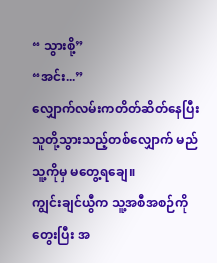“ သွားစို့”
“အင်း...”
လျှောက်လမ်းကတိတ်ဆိတ်နေပြီး သူတို့သွားသည့်တစ်လျှောက် မည်သူ့ကိုမှ မတွေ့ရချေ။
ကျွင်းချင်ယွီက သူ့အစီအစဉ်ကို တွေးပြီး အ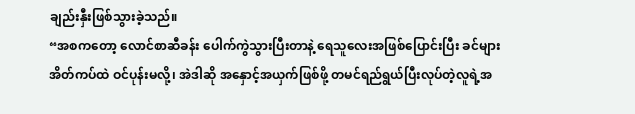ချည်းနှီးဖြစ်သွားခဲ့သည်။
“အစကတော့ လောင်စာဆီခန်း ပေါက်ကွဲသွားပြီးတာနဲ့ ရေသူလေးအဖြစ်ပြောင်းပြီး ခင်များအိတ်ကပ်ထဲ ဝင်ပုန်းမလို့၊ အဲဒါဆို အနှောင့်အယှက်ဖြစ်ဖို့ တမင်ရည်ရွယ်ပြီးလုပ်တဲ့လူရဲ့အ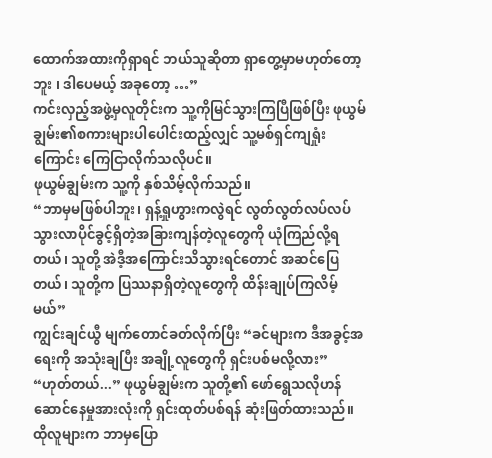ထောက်အထားကိုရှာရင် ဘယ်သူဆိုတာ ရှာတွေ့မှာမဟုတ်တော့ဘူး ၊ ဒါပေမယ့် အခုတော့ …”
ကင်းလှည့်အဖွဲ့မှလူတိုင်းက သူ့ကိုမြင်သွားကြပြီဖြစ်ပြီး ဖုယွမ်ချွမ်း၏စကားများပါပေါင်းထည့်လျှင် သူ့မစ်ရှင်ကျရှုံးကြောင်း ကြေငြာလိုက်သလိုပင်။
ဖုယွမ်ချွမ်းက သူ့ကို နှစ်သိမ့်လိုက်သည်။
“ဘာမှမဖြစ်ပါဘူး၊ ရှန့်ရှုဟွားကလွဲရင် လွတ်လွတ်လပ်လပ် သွားလာပိုင်ခွင့်ရှိတဲ့အခြားကျန်တဲ့လူတွေကို ယုံကြည်လို့ရတယ်၊ သူတို့ အဲဒီ့အကြောင်းသိသွားရင်တောင် အဆင်ပြေတယ်၊ သူတို့က ပြဿနာရှိတဲ့လူတွေကို ထိန်းချုပ်ကြလိမ့်မယ်”
ကျွင်းချင်ယွီ မျက်တောင်ခတ်လိုက်ပြီး “ခင်များက ဒီအခွင့်အရေးကို အသုံးချပြီး အချို့လူတွေကို ရှင်းပစ်မလို့လား”
“ဟုတ်တယ်...” ဖုယွမ်ချွမ်းက သူတို့၏ ဖော်ရွေသလိုဟန်ဆောင်နေမှုအားလုံးကို ရှင်းထုတ်ပစ်ရန် ဆုံးဖြတ်ထားသည်။ ထိုလူများက ဘာမှပြော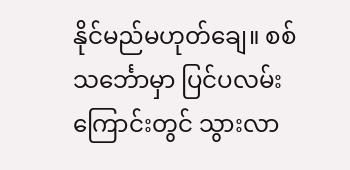နိုင်မည်မဟုတ်ချေ။ စစ်သင်္ဘောမှာ ပြင်ပလမ်းကြောင်းတွင် သွားလာ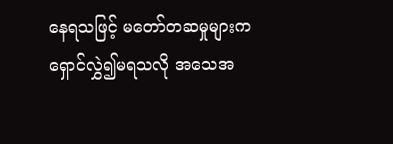နေရသဖြင့် မတော်တဆမှုများက ရှောင်လွှဲ၍မရသလို အသေအ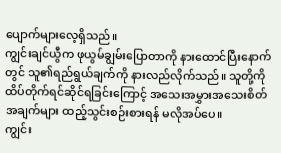ပျောက်များလေ့ရှိသည်။
ကျွင်းချင်ယွီက ဖုယွမ်ချွမ်းပြောတာကို နားထောင်ပြီးနောက်တွင် သူ၏ရည်ရွယ်ချက်ကို နားလည်လိုက်သည်။ သူတို့ကို ထိပ်တိုက်ရင်ဆိုင်ရခြင်းကြောင့် အသေးအမွှားအသေးစိတ်အချက်များ ထည့်သွင်းစဉ်းစားရန် မလိုအပ်ပေ။
ကျွင်း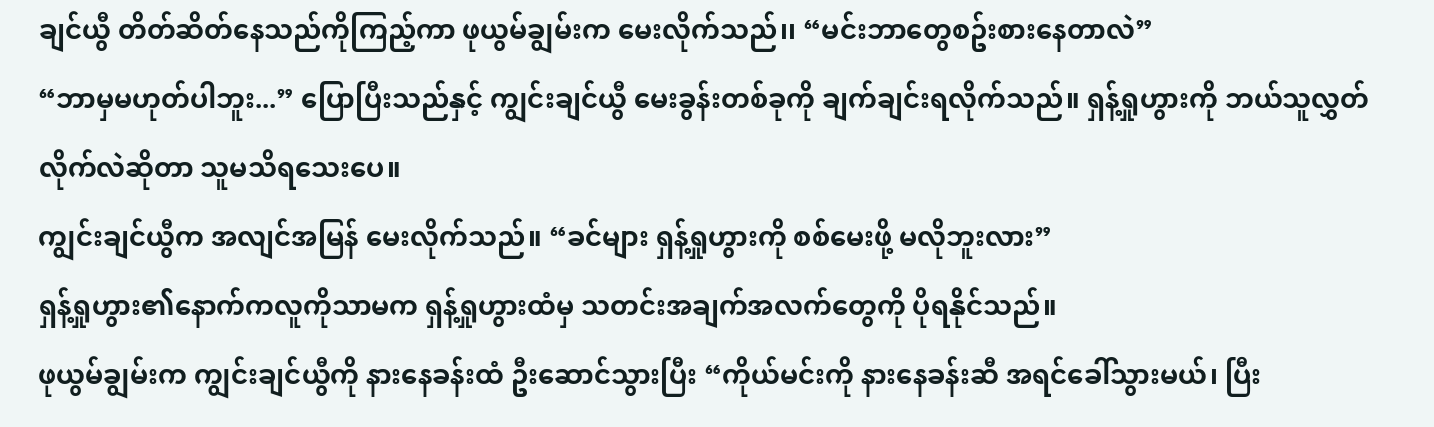ချင်ယွီ တိတ်ဆိတ်နေသည်ကိုကြည့်ကာ ဖုယွမ်ချွမ်းက မေးလိုက်သည်၊၊ “မင်းဘာတွေစဥ်းစားနေတာလဲ”
“ဘာမှမဟုတ်ပါဘူး...” ပြောပြီးသည်နှင့် ကျွင်းချင်ယွီ မေးခွန်းတစ်ခုကို ချက်ချင်းရလိုက်သည်။ ရှန့်ရှုဟွားကို ဘယ်သူလွှတ်လိုက်လဲဆိုတာ သူမသိရသေးပေ။
ကျွင်းချင်ယွီက အလျင်အမြန် မေးလိုက်သည်။ “ခင်များ ရှန့်ရှုဟွားကို စစ်မေးဖို့ မလိုဘူးလား”
ရှန့်ရှုဟွား၏နောက်ကလူကိုသာမက ရှန့်ရှုဟွားထံမှ သတင်းအချက်အလက်တွေကို ပိုရနိုင်သည်။
ဖုယွမ်ချွမ်းက ကျွင်းချင်ယွီကို နားနေခန်းထံ ဦးဆောင်သွားပြီး “ကိုယ်မင်းကို နားနေခန်းဆီ အရင်ခေါ်သွားမယ်၊ ပြီး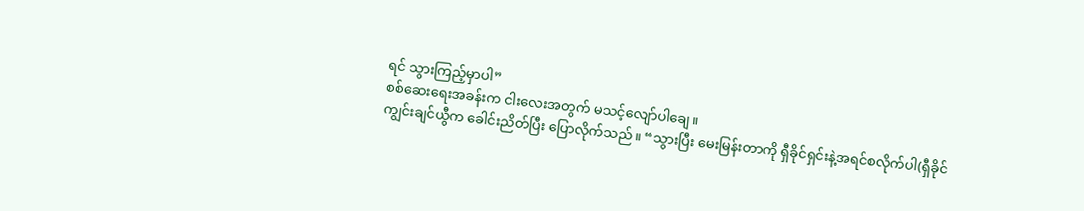ရင် သွားကြည့်မှာပါ”
စစ်ဆေးရေးအခန်းက ငါးလေးအတွက် မသင့်လျော်ပါချေ။
ကျွင်းချင်ယွီက ခေါင်းညိတ်ပြီး ပြောလိုက်သည်။ “သွားပြီး မေးမြန်းတာကို ရှီခိုင်ရှင်းနဲ့အရင်စလိုက်ပါ(ရှီခိုင်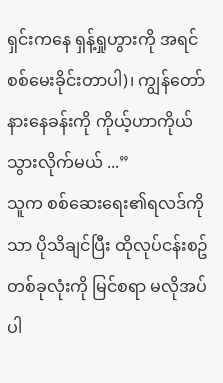ရှင်းကနေ ရှန့်ရှုဟွားကို အရင်စစ်မေးခိုင်းတာပါ)၊ ကျွန်တော် နားနေခန်းကို ကိုယ့်ဟာကိုယ် သွားလိုက်မယ် ...”
သူက စစ်ဆေးရေး၏ရလဒ်ကိုသာ ပိုသိချင်ပြီး ထိုလုပ်ငန်းစဥ်တစ်ခုလုံးကို မြင်စရာ မလိုအပ်ပါ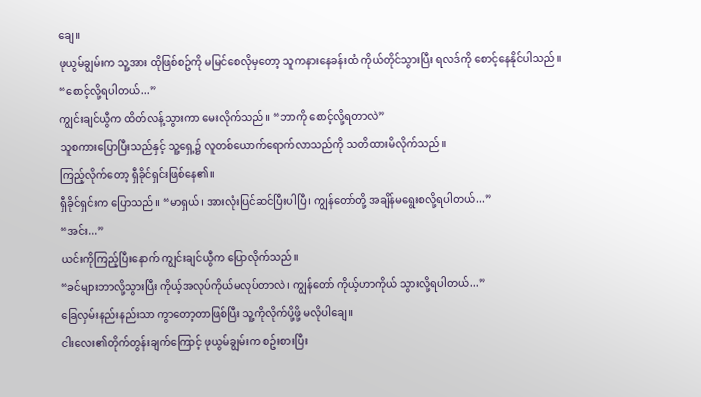ချေ။
ဖုယွမ်ချွမ်းက သူ့အား ထိုဖြစ်စဥ်ကို မမြင်စေလိုမှတော့ သူကနားနေခန်းထံ ကိုယ်တိုင်သွားပြီး ရလဒ်ကို စောင့်နေနိုင်ပါသည်။
“စောင့်လို့ရပါတယ်...”
ကျွင်းချင်ယွီက ထိတ်လန့်သွားကာ မေးလိုက်သည်။ “ဘာကို စောင့်လို့ရတာလဲ”
သူစကားပြောပြီးသည်နှင့် သူ့ရှေ့၌ လူတစ်ယောက်ရောက်လာသည်ကို သတိထားမိလိုက်သည်။
ကြည့်လိုက်တော့ ရှီခိုင်ရှင်းဖြစ်နေ၏။
ရှီခိုင်ရှင်းက ပြောသည်။ “မာရှယ်၊ အားလုံးပြင်ဆင်ပြီးပါပြီ၊ ကျွန်တော်တို့ အချိန်မရွေးစလို့ရပါတယ်...”
“အင်း...”
ယင်းကိုကြည့်ပြီးနောက် ကျွင်းချင်ယွီက ပြောလိုက်သည်။
“ခင်များဘာလို့သွားပြီး ကိုယ့်အလုပ်ကိုယ်မလုပ်တာလဲ၊ ကျွန်တော် ကိုယ့်ဟာကိုယ် သွားလို့ရပါတယ်...”
ခြေလှမ်းနည်းနည်းသာ ကွာတော့တာဖြစ်ပြီး သူ့ကိုလိုက်ပို့ဖို့ မလိုပါချေ။
ငါးလေး၏တိုက်တွန်းချက်ကြောင့် ဖုယွမ်ချွမ်းက စဥ်းစားပြီး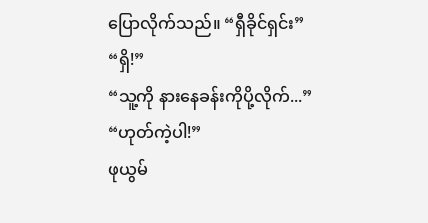ပြောလိုက်သည်။ “ရှီခိုင်ရှင်း”
“ရှိ!”
“သူ့ကို နားနေခန်းကိုပို့လိုက်...”
“ဟုတ်ကဲ့ပါ!”
ဖုယွမ်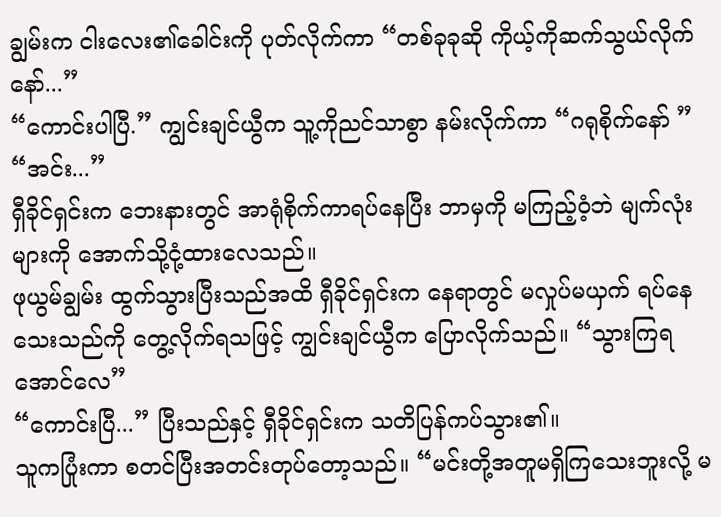ချွမ်းက ငါးလေး၏ခေါင်းကို ပုတ်လိုက်ကာ “တစ်ခုခုဆို ကိုယ့်ကိုဆက်သွယ်လိုက်နော်...”
“ကောင်းပါပြီ.” ကျွင်းချင်ယွီက သူ့ကိုညင်သာစွာ နမ်းလိုက်ကာ “ဂရုစိုက်နော် ”
“အင်း...”
ရှီခိုင်ရှင်းက ဘေးနားတွင် အာရုံစိုက်ကာရပ်နေပြီး ဘာမှကို မကြည့်ဝံ့ဘဲ မျက်လုံးများကို အောက်သို့ငုံ့ထားလေသည်။
ဖုယွမ်ချွမ်း ထွက်သွားပြီးသည်အထိ ရှီခိုင်ရှင်းက နေရာတွင် မလှုပ်မယှက် ရပ်နေသေးသည်ကို တွေ့လိုက်ရသဖြင့် ကျွင်းချင်ယွီက ပြောလိုက်သည်။ “သွားကြရအောင်လေ”
“ကောင်းပြီ...” ပြီးသည်နှင့် ရှီခိုင်ရှင်းက သတိပြန်ကပ်သွား၏။
သူကပြုံးကာ စတင်ပြီးအတင်းတုပ်တော့သည်။ “မင်းတို့အတူမရှိကြသေးဘူးလို့ မ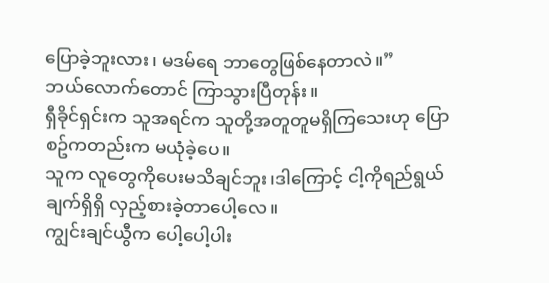ပြောခဲ့ဘူးလား၊ မဒမ်ရေ ဘာတွေဖြစ်နေတာလဲ။”
ဘယ်လောက်တောင် ကြာသွားပြီတုန်း။
ရှီခိုင်ရှင်းက သူအရင်က သူတို့အတူတူမရှိကြသေးဟု ပြောစဥ်ကတည်းက မယုံခဲ့ပေ။
သူက လူတွေကိုပေးမသိချင်ဘူး၊ဒါကြောင့် ငါ့ကိုရည်ရွယ်ချက်ရှိရှိ လှည့်စားခဲ့တာပေါ့လေ။
ကျွင်းချင်ယွီက ပေါ့ပေါ့ပါး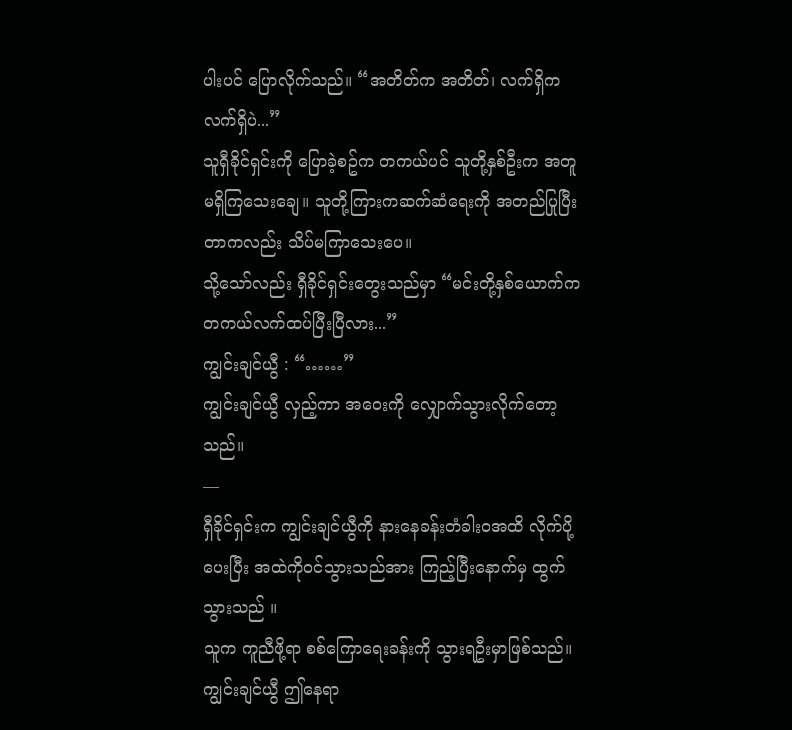ပါးပင် ပြောလိုက်သည်။ “အတိတ်က အတိတ်၊ လက်ရှိက လက်ရှိပဲ...”
သူရှီခိုင်ရှင်းကို ပြောခဲ့စဥ်က တကယ်ပင် သူတို့နှစ်ဦးက အတူမရှိကြသေးချေ။ သူတို့ကြားကဆက်ဆံရေးကို အတည်ပြုပြီးတာကလည်း သိပ်မကြာသေးပေ။
သို့သော်လည်း ရှီခိုင်ရှင်းတွေးသည်မှာ “မင်းတို့နှစ်ယောက်က တကယ်လက်ထပ်ပြီးပြီလား...”
ကျွင်းချင်ယွီ : “……”
ကျွင်းချင်ယွီ လှည့်ကာ အဝေးကို လျှောက်သွားလိုက်တော့သည်။
—
ရှီခိုင်ရှင်းက ကျွင်းချင်ယွီကို နားနေခန်းတံခါးဝအထိ လိုက်ပို့ပေးပြီး အထဲကိုဝင်သွားသည်အား ကြည့်ပြီးနောက်မှ ထွက်သွားသည် ။
သူက ကူညီဖို့ရာ စစ်ကြောရေးခန်းကို သွားရဦးမှာဖြစ်သည်။
ကျွင်းချင်ယွီ ဤနေရာ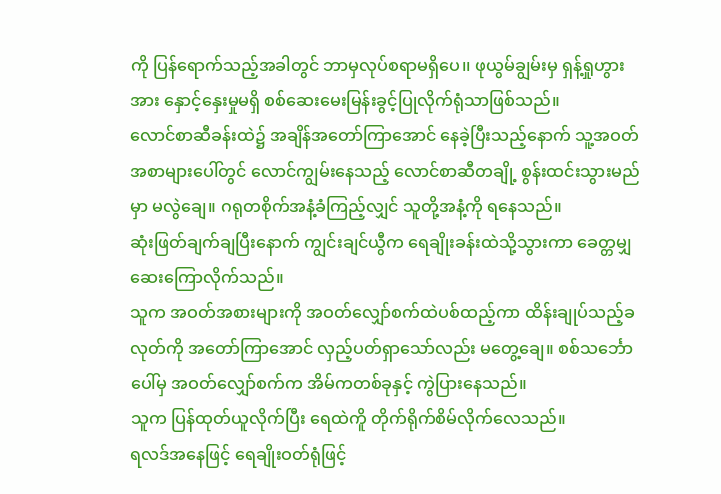ကို ပြန်ရောက်သည့်အခါတွင် ဘာမှလုပ်စရာမရှိပေ၊၊ ဖုယွမ်ချွမ်းမှ ရှန့်ရှုဟွားအား နှောင့်နှေးမှုမရှိ စစ်ဆေးမေးမြန်းခွင့်ပြုလိုက်ရုံသာဖြစ်သည်။
လောင်စာဆီခန်းထဲ၌ အချိန်အတော်ကြာအောင် နေခဲ့ပြီးသည့်နောက် သူ့အဝတ်အစာများပေါ်တွင် လောင်ကျွမ်းနေသည့် လောင်စာဆီတချို့ စွန်းထင်းသွားမည်မှာ မလွဲချေ။ ဂရုတစိုက်အနံ့ခံကြည့်လျှင် သူတို့အနံ့ကို ရနေသည်။
ဆုံးဖြတ်ချက်ချပြီးနောက် ကျွင်းချင်ယွီက ရေချိုးခန်းထဲသို့သွားကာ ခေတ္တမျှ ဆေးကြောလိုက်သည်။
သူက အဝတ်အစားများကို အဝတ်လျှော်စက်ထဲပစ်ထည့်ကာ ထိန်းချုပ်သည့်ခလုတ်ကို အတော်ကြာအောင် လှည့်ပတ်ရှာသော်လည်း မတွေ့ချေ။ စစ်သင်္ဘောပေါ်မှ အဝတ်လျှော်စက်က အိမ်ကတစ်ခုနှင့် ကွဲပြားနေသည်။
သူက ပြန်ထုတ်ယူလိုက်ပြီး ရေထဲကိူ တိုက်ရိုက်စိမ်လိုက်လေသည်။
ရလဒ်အနေဖြင့် ရေချိုးဝတ်ရုံဖြင့်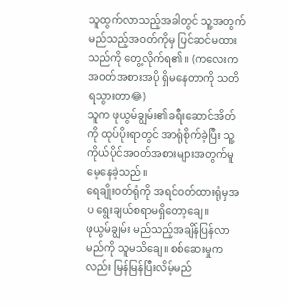သူထွက်လာသည့်အခါတွင် သူ့အတွက် မည်သည့်အဝတ်ကိုမှ ပြင်ဆင်မထားသည်ကို တွေ့လိုက်ရ၏။ (ကလေးက အဝတ်အစားအပို ရှိမနေတာကို သတိရသွားတာ😂)
သူက ဖုယွမ်ချွမ်း၏ခရီးဆောင်အိတ်ကို ထုပ်ပိုးရာတွင် အာရုံစိုက်ခဲ့ပြီး သူ့ကိုယ်ပိုင်အဝတ်အစားများအတွက်မူ မေ့နေခဲ့သည်။
ရေချိုးဝတ်ရုံကို အရင်ဝတ်ထားရုံမှအပ ရွေးချယ်စရာမရှိတော့ချေ။
ဖုယွမ်ချွမ်း မည်သည့်အချိန်ပြန်လာမည်ကို သူမသိချေ။ စစ်ဆေးမှုကလည်း မြန်မြန်ပြီးလိမ့်မည်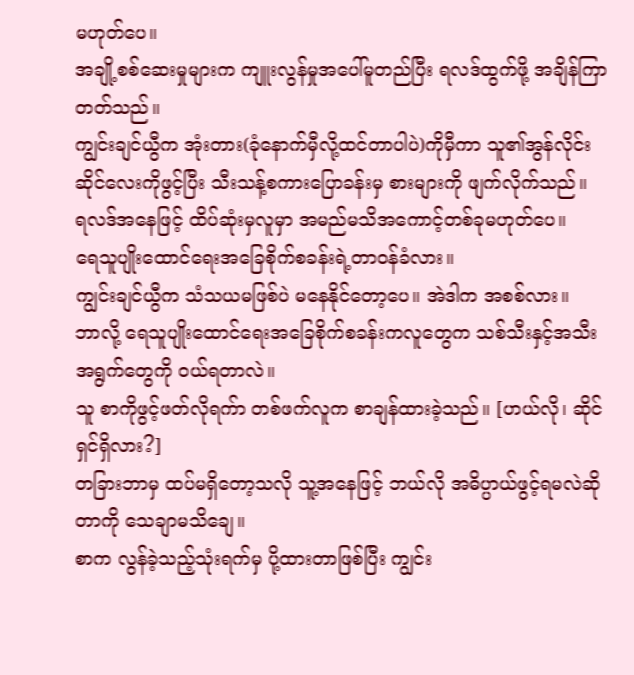မဟုတ်ပေ။
အချို့စစ်ဆေးမှုများက ကျူးလွန်မှုအပေါ်မူတည်ပြီး ရလဒ်ထွက်ဖို့ အချိန်ကြာတတ်သည်။
ကျွင်းချင်ယွီက အုံးတား(ခုံနောက်မှီလို့ထင်တာပါပဲ)ကိုမှီကာ သူ၏အွန်လိုင်းဆိုင်လေးကိုဖွင့်ပြီး သီးသန့်စကားပြောခန်းမှ စားများကို ဖျက်လိုက်သည်။
ရလဒ်အနေဖြင့် ထိပ်ဆုံးမှလူမှာ အမည်မသိအကောင့်တစ်ခုမဟုတ်ပေ။
ရေသူပျိုးထောင်ရေးအခြေစိုက်စခန်းရဲ့တာဝန်ခံလား။
ကျွင်းချင်ယွီက သံသယမဖြစ်ပဲ မနေနိုင်တော့ပေ။ အဲဒါက အစစ်လား။
ဘာလို့ ရေသူပျိုးထောင်ရေးအခြေစိုက်စခန်းကလူတွေက သစ်သီးနှင့်အသီးအရွက်တွေကို ဝယ်ရတာလဲ။
သူ စာကိုဖွင့်ဖတ်လိုရက်ာ တစ်ဖက်လူက စာချန်ထားခဲ့သည်။ [ဟယ်လို၊ ဆိုင်ရှင်ရှိလား?]
တခြားဘာမှ ထပ်မရှိတော့သလို သူ့အနေဖြင့် ဘယ်လို အဓိပ္ပာယ်ဖွင့်ရမလဲဆိုတာကို သေချာမသိချေ။
စာက လွန်ခဲ့သည့်သုံးရက်မှ ပို့ထားတာဖြစ်ပြီး ကျွင်း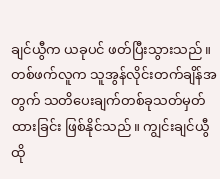ချင်ယွီက ယခုပင် ဖတ်ပြီးသွားသည်။
တစ်ဖက်လူက သူအွန်လိုင်းတက်ချိန်အတွက် သတိပေးချက်တစ်ခုသတ်မှတ်ထားခြင်း ဖြစ်နိုင်သည်။ ကျွင်းချင်ယွီ ထို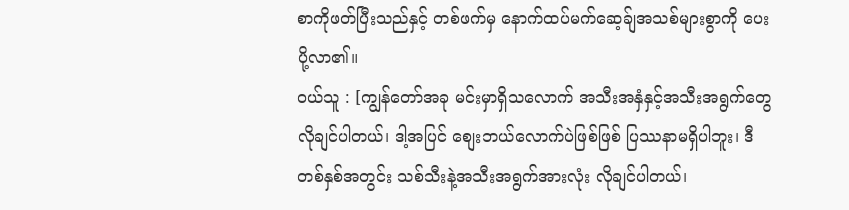စာကိုဖတ်ပြီးသည်နှင့် တစ်ဖက်မှ နောက်ထပ်မက်ဆေ့ခ်ျအသစ်များစွာကို ပေးပို့လာ၏။
ဝယ်သူ : [ကျွန်တော်အခု မင်းမှာရှိသလောက် အသီးအနှံနှင့်အသီးအရွက်တွေ လိုချင်ပါတယ်၊ ဒါ့အပြင် စျေးဘယ်လောက်ပဲဖြစ်ဖြစ် ပြဿနာမရှိပါဘူး၊ ဒီတစ်နှစ်အတွင်း သစ်သီးနဲ့အသီးအရွက်အားလုံး လိုချင်ပါတယ်၊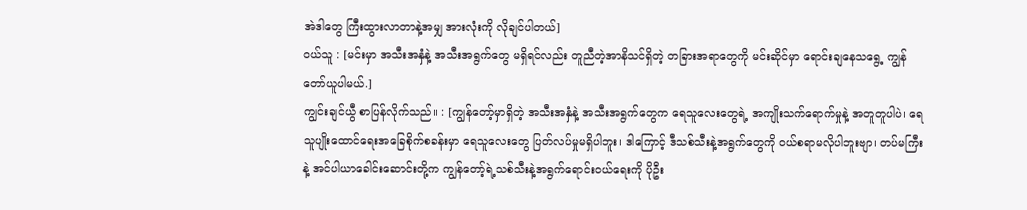အဲဒါတွေ ကြီးထွားလာတာနဲ့အမျှ အားလုံးကို လိုချင်ပါတယ်]
ဝယ်သူ : [မင်းမှာ အသီးအနှံနဲ့ အသီးအရွက်တွေ မရှိရင်လည်း တူညီတဲ့အာနိသင်ရှိတဲ့ တခြားအရာတွေကို မင်းဆိုင်မှာ ရောင်းချနေသရွေ့ ကျွန်တော်ယူပါမယ်.]
ကျွင်းချင်ယွီ စာပြန်လိုက်သည်။ : [ကျွန်တော့်မှာရှိတဲ့ အသီးအနှံနဲ့ အသီးအရွက်တွေက ရေသူလေးတွေရဲ့ အကျိုးသက်ရောက်မှုနဲ့ အတူတူပါပဲ၊ ရေသူပျိုးထောင်ရေးအခြေစိုက်စခန်းမှာ ရေသူလေးတွေ ပြတ်လပ်မှုမရှိပါဘူး၊ ဒါကြောင့် ဒီသစ်သီးနဲ့အရွက်တွေကို ဝယ်စရာမလိုပါဘူးဗျာ၊ တပ်မကြီးနဲ့ အင်ပါယာခေါင်းဆောင်းတို့က ကျွန်တော့်ရဲ့သစ်သီးနဲ့အရွက်ရောင်းဝယ်ရေးကို ပိုဦး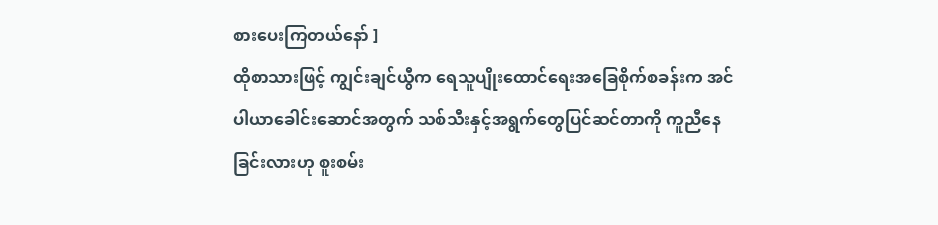စားပေးကြတယ်နော် ]
ထိုစာသားဖြင့် ကျွင်းချင်ယွီက ရေသူပျိုးထောင်ရေးအခြေစိုက်စခန်းက အင်ပါယာခေါင်းဆောင်အတွက် သစ်သီးနှင့်အရွက်တွေပြင်ဆင်တာကို ကူညီနေခြင်းလားဟု စူးစမ်း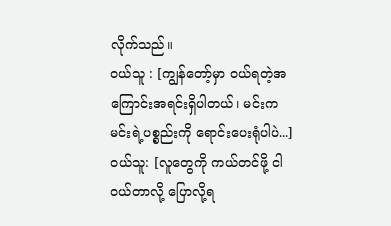လိုက်သည်။
ဝယ်သူ : [ကျွန်တော့်မှာ ဝယ်ရတဲ့အကြောင်းအရင်းရှိပါတယ်၊ မင်းက မင်းရဲ့ပစ္စည်းကို ရောင်းပေးရုံပါပဲ...]
ဝယ်သူ: [လူတွေကို ကယ်တင်ဖို့ ငါဝယ်တာလို့ ပြောလို့ရ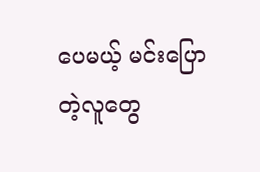ပေမယ့် မင်းပြောတဲ့လူတွေ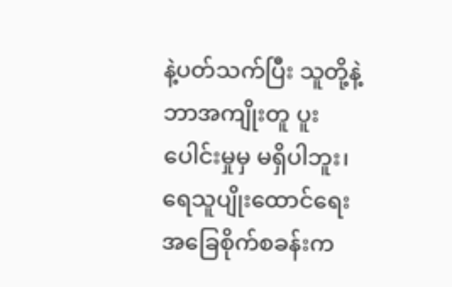နဲ့ပတ်သက်ပြီး သူတို့နဲ့ ဘာအကျိုးတူ ပူးပေါင်းမှုမှ မရှိပါဘူး၊ ရေသူပျိုးထောင်ရေးအခြေစိုက်စခန်းက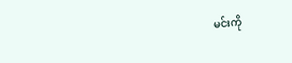မင်းကို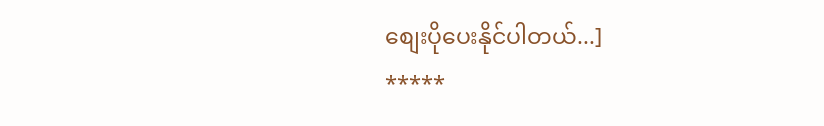စျေးပိုပေးနိုင်ပါတယ်...]
*****